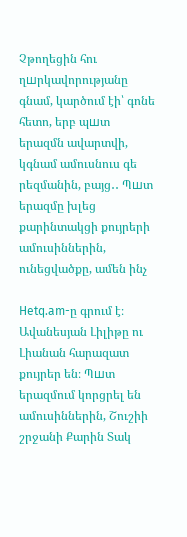Չթողեցին հու ղшրկավորությանը գնամ, կարծում էի՝ գոնե հետո, երբ պшտ երազմն ավարտվի, կգնամ ամուսնուս գե րեզմանին, բայց․․ Պшտ երազմը խլեց քարինտակցի քույրերի ամուսիններին, ունեցվածքը, ամեն ինչ

Hetq.am-ը գրում է։ Ավանեսյան Լիլիթը ու Լիանան հարազատ քույրեր են։ Պшտ երազմում կորցրել են ամուսիններին, Շուշիի շրջանի Քարին Տակ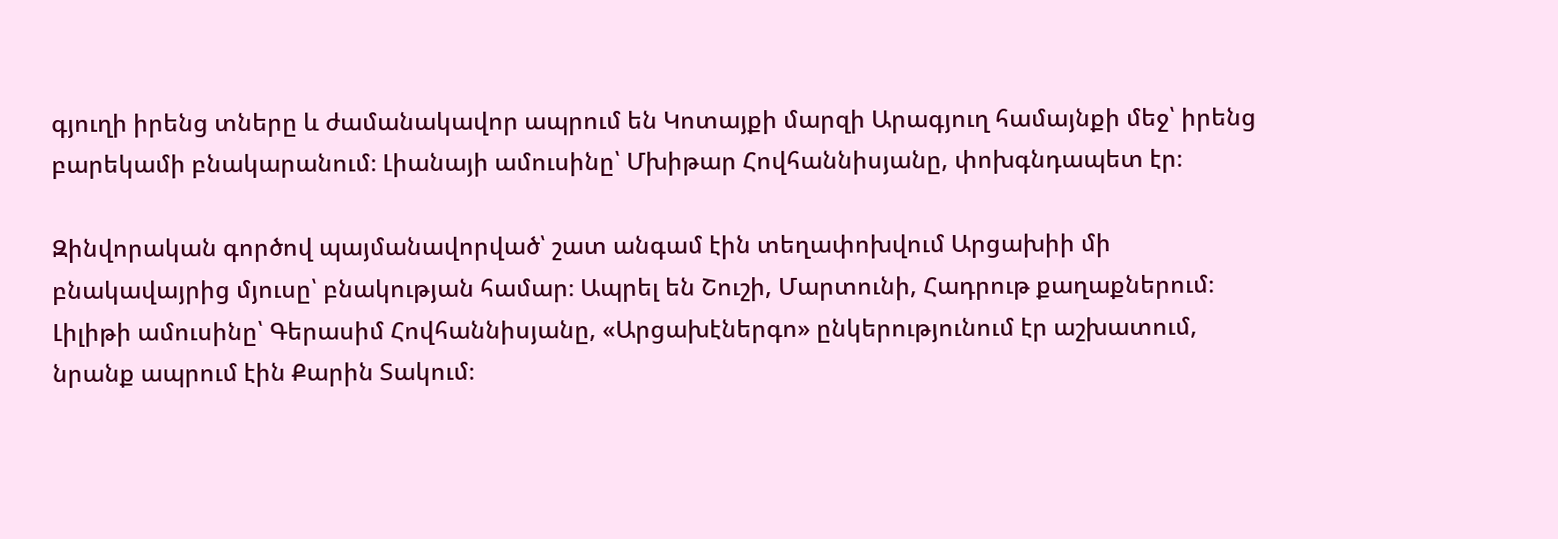գյուղի իրենց տները և ժամանակավոր ապրում են Կոտայքի մարզի Արագյուղ համայնքի մեջ՝ իրենց բարեկամի բնակարանում։ Լիանայի ամուսինը՝ Մխիթար Հովհաննիսյանը, փոխգնդապետ էր։

Զինվորական գործով պայմանավորված՝ շատ անգամ էին տեղափոխվում Արցախիի մի բնակավայրից մյուսը՝ բնակության համար։ Ապրել են Շուշի, Մարտունի, Հադրութ քաղաքներում։ Լիլիթի ամուսինը՝ Գերասիմ Հովհաննիսյանը, «Արցախէներգո» ընկերությունում էր աշխատում, նրանք ապրում էին Քարին Տակում։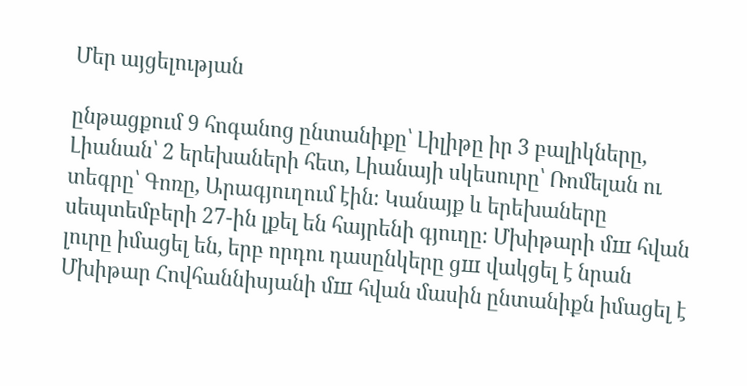Մեր այցելության

ընթացքում 9 հոգանոց ընտանիքը՝ Լիլիթը իր 3 բալիկները, Լիանան՝ 2 երեխաների հետ, Լիանայի սկեսուրը՝ Ռոմելան ու տեգրը՝ Գոռը, Արագյուղում էին։ Կանայք և երեխաները սեպտեմբերի 27-ին լքել են հայրենի գյուղը։ Մխիթարի մш հվան լուրը իմացել են, երբ որդու դասընկերը ցш վակցել է նրան Մխիթար Հովհաննիսյանի մш հվան մասին ընտանիքն իմացել է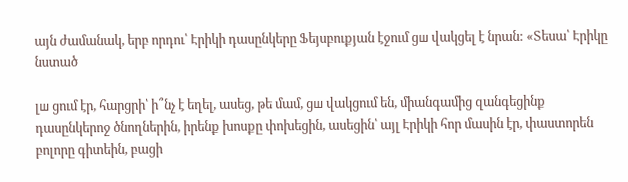այն ժամանակ, երբ որդու՝ Էրիկի դասընկերը Ֆեյսբուքյան էջում ցш վակցել է նրան: «Տեսա՝ Էրիկը նստած

լш ցում էր, հարցրի՝ ի՞նչ է եղել, ասեց, թե մամ, ցш վակցում են, միանգամից զանգեցինք դասընկերոջ ծնողներին, իրենք խոսքը փոխեցին, ասեցին՝ այլ Էրիկի հոր մասին էր, փաստորեն բոլորը գիտեին, բացի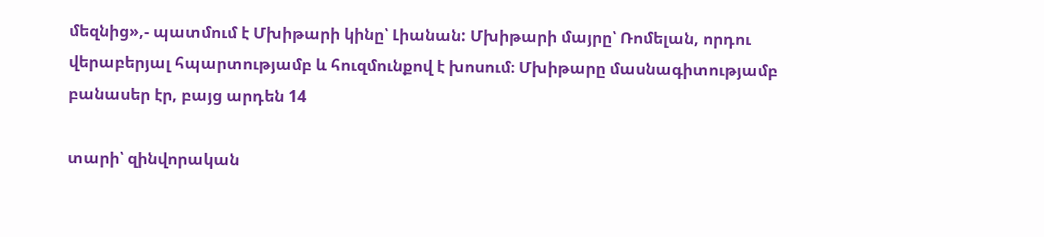մեզնից»,- պատմում է Մխիթարի կինը՝ Լիանան: Մխիթարի մայրը՝ Ռոմելան, որդու վերաբերյալ հպարտությամբ և հուզմունքով է խոսում։ Մխիթարը մասնագիտությամբ բանասեր էր, բայց արդեն 14

տարի՝ զինվորական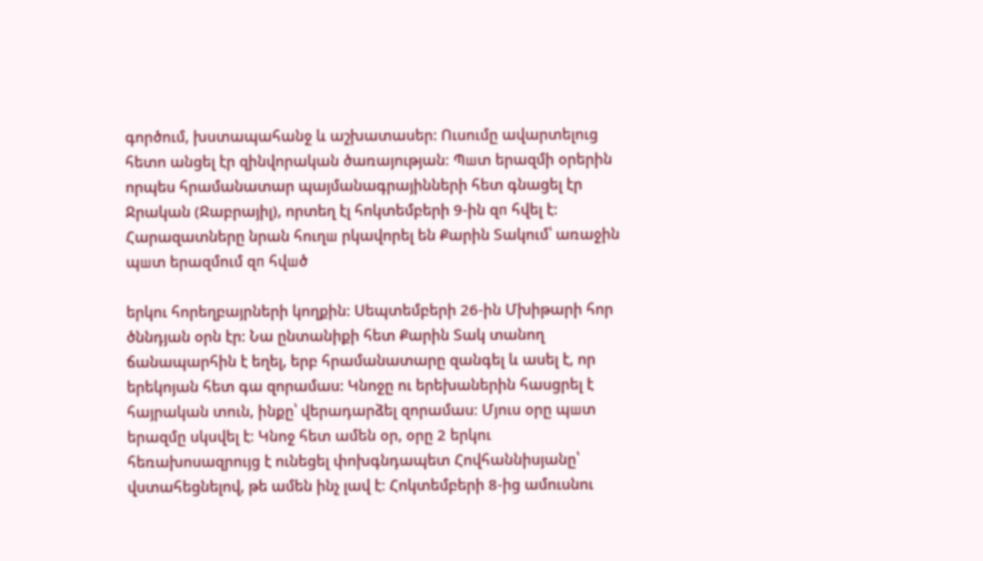գործում, խստապահանջ և աշխատասեր: Ուսումը ավարտելուց հետո անցել էր զինվորական ծառայության։ Պшտ երազմի օրերին որպես հրամանատար պայմանագրայինների հետ գնացել էր Ջրական (Ջաբրայիլ), որտեղ էլ հոկտեմբերի 9-ին զп հվել է: Հարազատները նրան հուղш րկավորել են Քարին Տակում՝ առաջին պшտ երազմում զп հվшծ

երկու հորեղբայրների կողքին: Սեպտեմբերի 26-ին Մխիթարի հոր ծննդյան օրն էր: Նա ընտանիքի հետ Քարին Տակ տանող ճանապարհին է եղել, երբ հրամանատարը զանգել և ասել է, որ երեկոյան հետ գա զորամաս: Կնոջը ու երեխաներին հասցրել է հայրական տուն, ինքը՝ վերադարձել զորամաս։ Մյուս օրը պшտ երազմը սկսվել է։ Կնոջ հետ ամեն օր, օրը 2 երկու հեռախոսազրույց է ունեցել փոխգնդապետ Հովհաննիսյանը՝ վստահեցնելով, թե ամեն ինչ լավ է։ Հոկտեմբերի 8-ից ամուսնու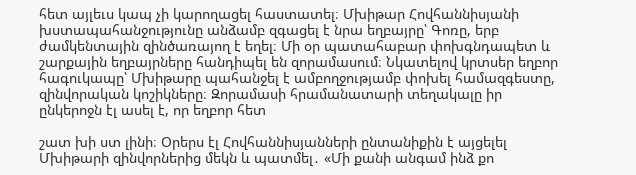հետ այլեւս կապ չի կարողացել հաստատել։ Մխիթար Հովհաննիսյանի խստապահանջությունը անձամբ զգացել է նրա եղբայրը՝ Գոռը, երբ ժամկենտային զինծառայող է եղել։ Մի օր պատահաբար փոխգնդապետ և շարքային եղբայրները հանդիպել են զորամասում։ Նկատելով կրտսեր եղբոր հագուկապը՝ Մխիթարը պահանջել է ամբողջությամբ փոխել համազգեստը, զինվորական կոշիկները։ Զորամասի հրամանատարի տեղակալը իր ընկերոջն էլ ասել է, որ եղբոր հետ

շատ խի ստ լինի։ Օրերս էլ Հովհաննիսյանների ընտանիքին է այցելել Մխիթարի զինվորներից մեկն և պատմել․ «Մի քանի անգամ ինձ քո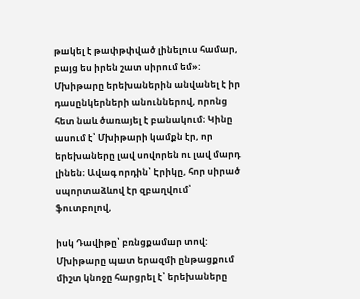թшկել է թափթփված լինելուս համար, բայց ես իրեն շատ սիրում եմ»: Մխիթարը երեխաներին անվանել է իր դասընկերների անուններով, որոնց հետ նաև ծառայել է բանակում։ Կինը ասում է՝ Մխիթարի կամքն էր, որ երեխաները լավ սովորեն ու լավ մարդ լինեն։ Ավագ որդին՝ Էրիկը, հոր սիրած սպորտաձևով էր զբաղվում՝ ֆուտբոլով,

իսկ Դավիթը՝ բռնցքամшր տով: Մխիթարը պшտ երազմի ընթացքում միշտ կնոջը հարցրել է՝ երեխաները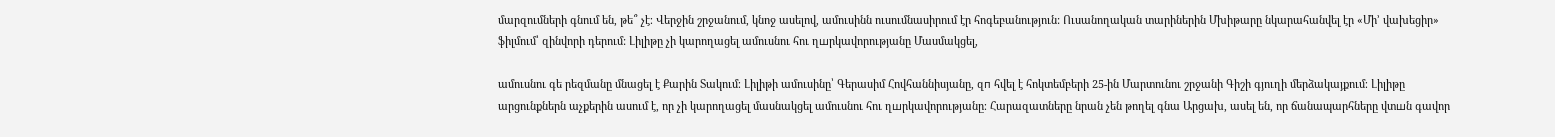մարզումների գնում են, թե՞ չէ։ Վերջին շրջանում, կնոջ ասելով, ամուսինն ուսումնասիրում էր հոգեբանություն: Ուսանողական տարիներին Մխիթարը նկարահանվել էր «Մի’ վախեցիր» ֆիլմում՝ զինվորի դերում: Լիլիթը չի կարողացել ամուսնու հու ղшրկավորությանը Մասմակցել,

ամուսնու գե րեզմանը մնացել է Քարին Տակում։ Լիլիթի ամուսինը՝ Գերասիմ Հովհաննիսյանը, զп հվել է հոկտեմբերի 25-ին Մարտունու շրջանի Գիշի գյուղի մերձակայքում։ Լիլիթը արցունքներն աչքերին ասում է, որ չի կարողացել մասնակցել ամուսնու հու ղшրկավորությանը։ Հարազատները նրան չեն թողել գնա Արցախ, ասել են, որ ճանապարհները վտшն գավոր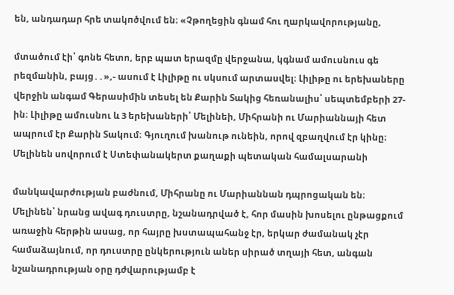են, անդադար հրե տակпծվում են։ «Չթողեցին գնամ հու ղшրկավորությանը,

մտածում էի՝ գոնե հետո, երբ պшտ երազմը վերջանա, կգնամ ամուսնուս գե րեզմшնին, բայց․․»,- ասում է Լիլիթը ու սկսում արտասվել։ Լիլիթը ու երեխաները վերջին անգամ Գերասիմին տեսել են Քարին Տակից հեռանալիս՝ սեպտեմբերի 27-ին։ Լիլիթը ամուսնու և 3 երեխաների՝ Մելինեի, Միհրանի ու Մարիաննայի հետ ապրում էր Քարին Տակում։ Գյուղում խանութ ունեին, որով զբաղվում էր կինը։ Մելինեն սովորում է Ստեփանակերտ քաղաքի պետական համալսարանի

մանկավարժության բաժնում, Միհրանը ու Մարիաննան դպրոցական են։ Մելինեն՝ նրանց ավագ դուստրը, նշանադրված է, հոր մասին խոսելու ընթացքում առաջին հերթին ասաց, որ հայրը խստապահանջ էր, երկար ժամանակ չէր համաձայնում, որ դուստրը ընկերություն աներ սիրած տղայի հետ, անգան նշանադրության օրը դժվարությամբ է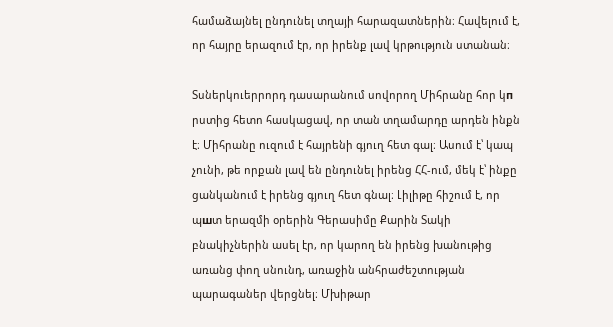համաձայնել ընդունել տղայի հարազատներին։ Հավելում է, որ հայրը երազում էր, որ իրենք լավ կրթություն ստանան։

Տսներկուերրորդ դասարանում սովորող Միհրանը հոր կп րստից հետո հասկացավ, որ տան տղամարդը արդեն ինքն է։ Միհրանը ուզում է հայրենի գյուղ հետ գալ։ Ասում է՝ կապ չունի, թե որքան լավ են ընդունել իրենց ՀՀ-ում, մեկ է՝ ինքը ցանկանում է իրենց գյուղ հետ գնալ։ Լիլիթը հիշում է, որ պшտ երազմի օրերին Գերասիմը Քարին Տակի բնակիչներին ասել էր, որ կարող են իրենց խանութից առանց փող սնունդ, առաջին անհրաժեշտության պարագաներ վերցնել։ Մխիթար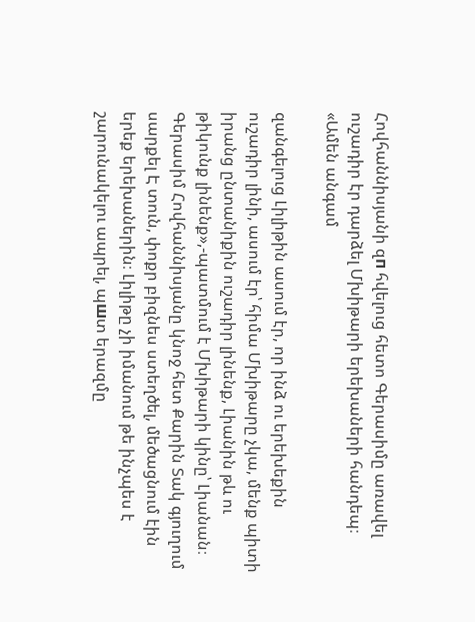Հովհաննիսյանի զп հվելուց հետո Գերասիմը առավել ուշադիր էր դարձել Մխիթարի երեխաների հանդեպ։ «Ամեն անգամ

զանգելուց Լիլիթին ասում էր, որ ինձ ու երեխեքին ուշադիր լինի, ասում էր՝ հիմա Մխիթարը չկա, մենք պիտի իրանց ընտանիքին ուշադիր լինենք, Լիանին թև ու թիկունք լինենք»,-պատմում է Մխիթարի կինը՝ Լիանան։ Գերասիմ Հովհաննիսյանը կնոջ հետ Քարին Տակ գյուղում սարքել Է տուն, փոքր բիզնես ստեղծել, մեծացնում էին երեք երեխաներին։ Լիլիթը չի իմանում թե ինչպես է շարունակելու ապրել, պшտ երազմը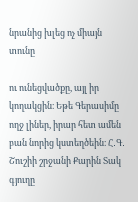նրանից խլեց ոչ միայն տունը

ու ունեցվածքը, այլ իր կողակցին։ Եթե Գերասիմը ողջ լիներ, իրար հետ ամեն բան նորից կստեղծեին։ Հ․Գ․ Շուշիի շրջանի Քարին Տակ գյուղը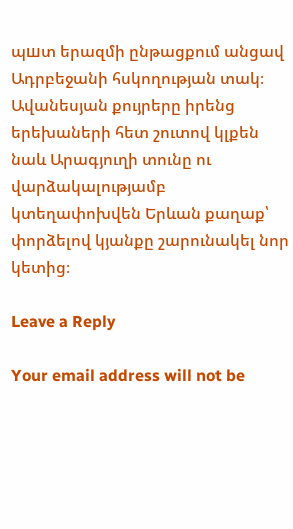պшտ երազմի ընթացքում անցավ Ադրբեջանի հսկողության տակ։ Ավանեսյան քույրերը իրենց երեխաների հետ շուտով կլքեն նաև Արագյուղի տունը ու վարձակալությամբ կտեղափոխվեն Երևան քաղաք՝ փորձելով կյանքը շարունակել նոր կետից։

Leave a Reply

Your email address will not be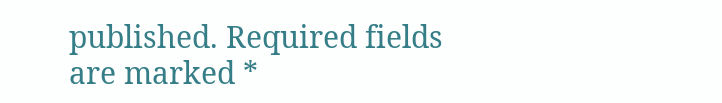published. Required fields are marked *